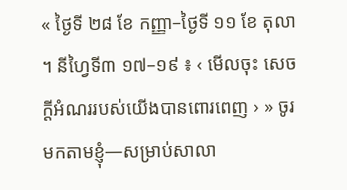« ថ្ងៃទី ២៨ ខែ កញ្ញា–ថ្ងៃទី ១១ ខែ តុលា ។ នីហ្វៃទី៣ ១៧–១៩ ៖ ‹ មើលចុះ សេចក្តីអំណររបស់យើងបានពោរពេញ › » ចូរមកតាមខ្ញុំ—សម្រាប់សាលា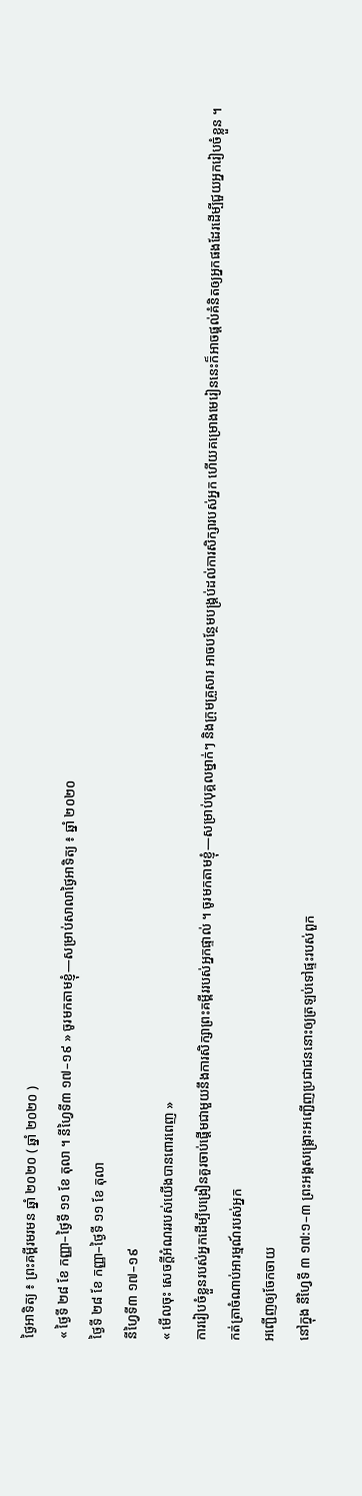ថ្ងៃអាទិត្យ ៖ ព្រះគម្ពីរមរមន ឆ្នាំ ២០២០ ( ឆ្នាំ ២០២០ )
« ថ្ងៃទី ២៨ ខែ កញ្ញា–ថ្ងៃទី ១១ ខែ តុលា ។ នីហ្វៃទី៣ ១៧–១៩ » ចូរមកតាមខ្ញុំ—សម្រាប់សាលាថ្ងៃអាទិត្យ ៖ ឆ្នាំ ២០២០
ថ្ងៃទី ២៨ ខែ កញ្ញា–ថ្ងៃទី ១១ ខែ តុលា
នីហ្វៃទី៣ ១៧–១៩
« មើលចុះ សេចក្តីអំណររបស់យើងបានពោរពេញ »
ការរៀបចំខ្លួនរបស់អ្នកដើម្បីបង្រៀនគួរចាប់ផ្ដើមជាមួយនឹងការសិក្សាព្រះគម្ពីររបស់អ្នកផ្ទាល់ ។ ចូរមកតាមខ្ញុំ—សម្រាប់បុគ្គលម្នាក់ៗ និងក្រុមគ្រួសារ អាចបន្ថែមបង្គ្រប់ដល់ការសិក្សារបស់អ្នក ហើយគម្រោងមេរៀននេះក៏អាចផ្ដល់គំនិតឲ្យអ្នកផងដែរដើម្បីជួយអ្នករៀបចំខ្លួន ។
កត់ត្រាចំណាប់អារម្មណ៍របស់អ្នក
អញ្ជើញឲ្យចែកចាយ
នៅក្នុង នីហ្វៃទី ៣ ១៧:១–៣ ព្រះអង្គសង្គ្រោះអញ្ជើញប្រជាជននោះឲ្យត្រឡប់ទៅផ្ទះរបស់ពួក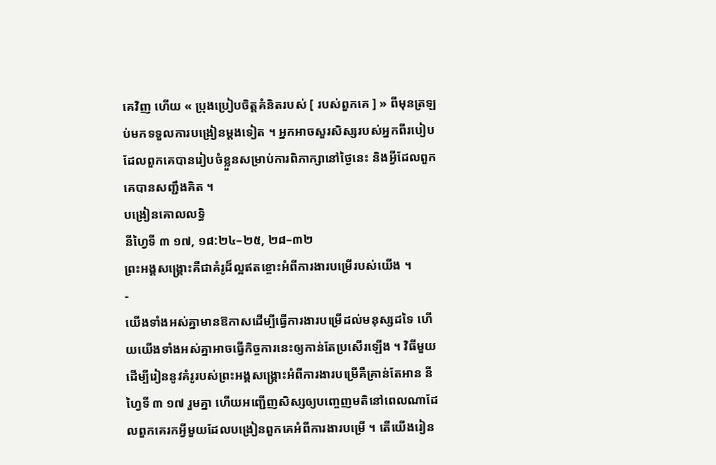គេវិញ ហើយ « ប្រុងប្រៀបចិត្តគំនិតរបស់ [ របស់ពួកគេ ] » ពីមុនត្រឡប់មកទទួលការបង្រៀនម្ដងទៀត ។ អ្នកអាចសួរសិស្សរបស់អ្នកពីរបៀបដែលពួកគេបានរៀបចំខ្លួនសម្រាប់ការពិភាក្សានៅថ្ងៃនេះ និងអ្វីដែលពួកគេបានសញ្ជឹងគិត ។
បង្រៀនគោលលទ្ធិ
នីហ្វៃទី ៣ ១៧, ១៨:២៤–២៥, ២៨–៣២
ព្រះអង្គសង្គ្រោះគឺជាគំរូដ៏ល្អឥតខ្ចោះអំពីការងារបម្រើរបស់យើង ។
-
យើងទាំងអស់គ្នាមានឱកាសដើម្បីធ្វើការងារបម្រើដល់មនុស្សដទៃ ហើយយើងទាំងអស់គ្នាអាចធ្វើកិច្ចការនេះឲ្យកាន់តែប្រសើរឡើង ។ វិធីមួយដើម្បីរៀននូវគំរូរបស់ព្រះអង្គសង្គ្រោះអំពីការងារបម្រើគឺគ្រាន់តែអាន នីហ្វៃទី ៣ ១៧ រួមគ្នា ហើយអញ្ជើញសិស្សឲ្យបញ្ចេញមតិនៅពេលណាដែលពួកគេរកអ្វីមួយដែលបង្រៀនពួកគេអំពីការងារបម្រើ ។ តើយើងរៀន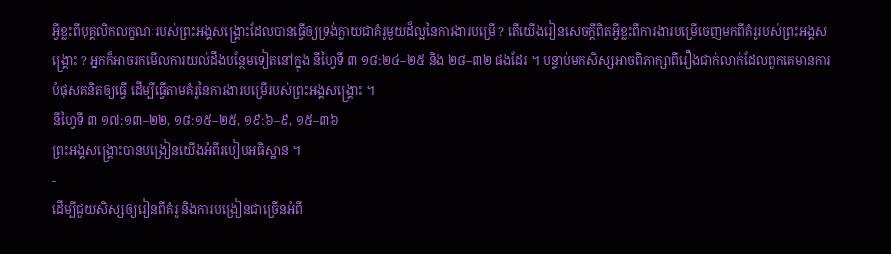អ្វីខ្លះពីបុគ្គលិកលក្ខណៈរបស់ព្រះអង្គសង្គ្រោះដែលបានធ្វើឲ្យទ្រង់ក្លាយជាគំរូមួយដ៏ល្អនៃការងារបម្រើ ? តើយើងរៀនសេចក្ដីពិតអ្វីខ្លះពីការងារបម្រើចេញមកពីគំរូរបស់ព្រះអង្គសង្គ្រោះ ? អ្នកក៏អាចរកមើលការយល់ដឹងបន្ថែមទៀតនៅក្នុង នីហ្វៃទី ៣ ១៨:២៤–២៥ និង ២៨–៣២ ផងដែរ ។ បន្ទាប់មកសិស្សអាចពិភាក្សាពីរឿងជាក់លាក់ដែលពួកគេមានការបំផុសគនិតឲ្យធ្វើ ដើម្បីធ្វើតាមគំរូនៃការងារបម្រើរបស់ព្រះអង្គសង្គ្រោះ ។
នីហ្វៃទី ៣ ១៧:១៣–២២, ១៨:១៥–២៥, ១៩:៦–៩, ១៥–៣៦
ព្រះអង្គសង្គ្រោះបានបង្រៀនយើងអំពីរបៀបអធិស្ឋាន ។
-
ដើម្បីជួយសិស្សឲ្យរៀនពីគំរូ និងការបង្រៀនជាច្រើនអំពី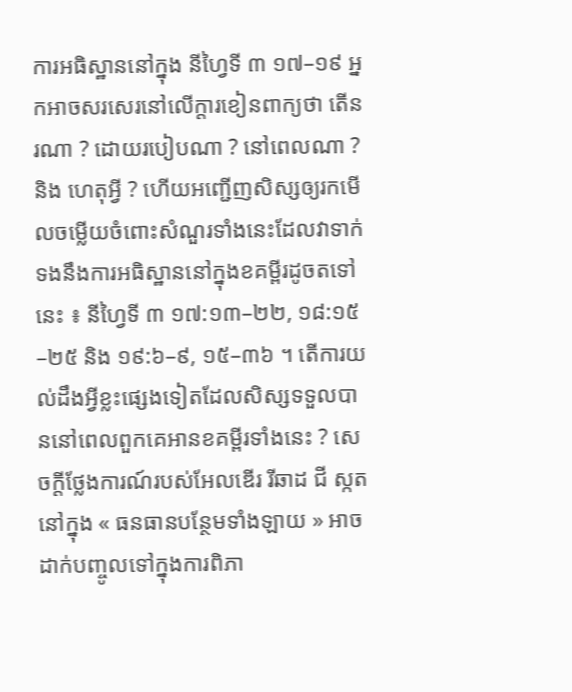ការអធិស្ឋាននៅក្នុង នីហ្វៃទី ៣ ១៧–១៩ អ្នកអាចសរសេរនៅលើក្ដារខៀនពាក្យថា តើនរណា ? ដោយរបៀបណា ? នៅពេលណា ? និង ហេតុអ្វី ? ហើយអញ្ជើញសិស្សឲ្យរកមើលចម្លើយចំពោះសំណួរទាំងនេះដែលវាទាក់ទងនឹងការអធិស្ឋាននៅក្នុងខគម្ពីរដូចតទៅនេះ ៖ នីហ្វៃទី ៣ ១៧:១៣–២២, ១៨:១៥–២៥ និង ១៩:៦–៩, ១៥–៣៦ ។ តើការយល់ដឹងអ្វីខ្លះផ្សេងទៀតដែលសិស្សទទួលបាននៅពេលពួកគេអានខគម្ពីរទាំងនេះ ? សេចក្ដីថ្លែងការណ៍របស់អែលឌើរ រីឆាដ ជី ស្កត នៅក្នុង « ធនធានបន្ថែមទាំងឡាយ » អាចដាក់បញ្ចូលទៅក្នុងការពិភា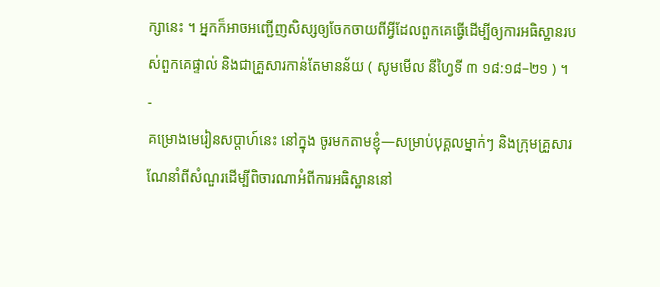ក្សានេះ ។ អ្នកក៏អាចអញ្ជើញសិស្សឲ្យចែកចាយពីអ្វីដែលពួកគេធ្វើដើម្បីឲ្យការអធិស្ឋានរបស់ពួកគេផ្ទាល់ និងជាគ្រួសារកាន់តែមានន័យ ( សូមមើល នីហ្វៃទី ៣ ១៨:១៨–២១ ) ។
-
គម្រោងមេរៀនសប្ដាហ៍នេះ នៅក្នុង ចូរមកតាមខ្ញុំ—សម្រាប់បុគ្គលម្នាក់ៗ និងក្រុមគ្រួសារ ណែនាំពីសំណួរដើម្បីពិចារណាអំពីការអធិស្ឋាននៅ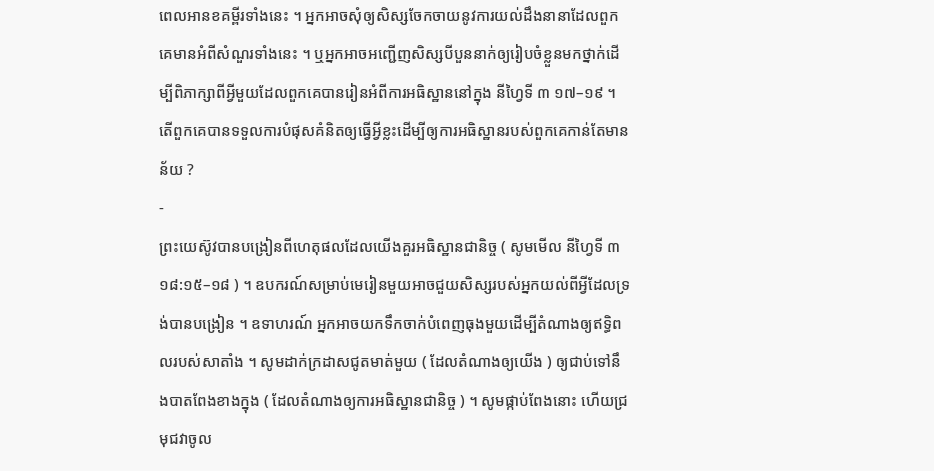ពេលអានខគម្ពីរទាំងនេះ ។ អ្នកអាចសុំឲ្យសិស្សចែកចាយនូវការយល់ដឹងនានាដែលពួកគេមានអំពីសំណួរទាំងនេះ ។ ឬអ្នកអាចអញ្ជើញសិស្សបីបួននាក់ឲ្យរៀបចំខ្លួនមកថ្នាក់ដើម្បីពិភាក្សាពីអ្វីមួយដែលពួកគេបានរៀនអំពីការអធិស្ឋាននៅក្នុង នីហ្វៃទី ៣ ១៧–១៩ ។ តើពួកគេបានទទួលការបំផុសគំនិតឲ្យធ្វើអ្វីខ្លះដើម្បីឲ្យការអធិស្ឋានរបស់ពួកគេកាន់តែមានន័យ ?
-
ព្រះយេស៊ូវបានបង្រៀនពីហេតុផលដែលយើងគួរអធិស្ឋានជានិច្ច ( សូមមើល នីហ្វៃទី ៣ ១៨:១៥–១៨ ) ។ ឧបករណ៍សម្រាប់មេរៀនមួយអាចជួយសិស្សរបស់អ្នកយល់ពីអ្វីដែលទ្រង់បានបង្រៀន ។ ឧទាហរណ៍ អ្នកអាចយកទឹកចាក់បំពេញធុងមួយដើម្បីតំណាងឲ្យឥទ្ធិពលរបស់សាតាំង ។ សូមដាក់ក្រដាសជូតមាត់មួយ ( ដែលតំណាងឲ្យយើង ) ឲ្យជាប់ទៅនឹងបាតពែងខាងក្នុង ( ដែលតំណាងឲ្យការអធិស្ឋានជានិច្ច ) ។ សូមផ្កាប់ពែងនោះ ហើយជ្រមុជវាចូល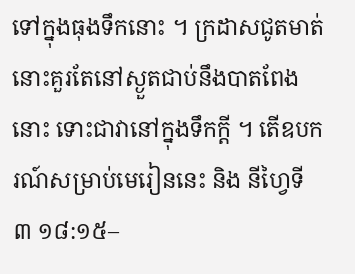ទៅក្នុងធុងទឹកនោះ ។ ក្រដាសជូតមាត់នោះគួរតែនៅស្ងួតជាប់នឹងបាតពែងនោះ ទោះជាវានៅក្នុងទឹកក្ដី ។ តើឧបករណ៍សម្រាប់មេរៀននេះ និង នីហ្វៃទី ៣ ១៨:១៥–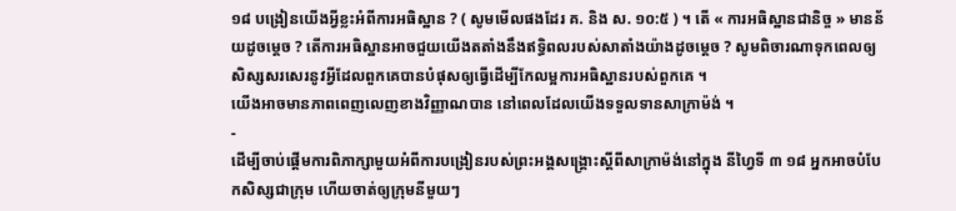១៨ បង្រៀនយើងអ្វីខ្លះអំពីការអធិស្ឋាន ? ( សូមមើលផងដែរ គ. និង ស. ១០:៥ ) ។ តើ « ការអធិស្ឋានជានិច្ច » មានន័យដូចម្ដេច ? តើការអធិស្ឋានអាចជួយយើងតតាំងនឹងឥទ្ធិពលរបស់សាតាំងយ៉ាងដូចម្ដេច ? សូមពិចារណាទុកពេលឲ្យសិស្សសរសេរនូវអ្វីដែលពួកគេបានបំផុសឲ្យធ្វើដើម្បីកែលម្អការអធិស្ឋានរបស់ពួកគេ ។
យើងអាចមានភាពពេញលេញខាងវិញ្ញាណបាន នៅពេលដែលយើងទទួលទានសាក្រាម៉ង់ ។
-
ដើម្បីចាប់ផ្ដើមការពិភាក្សាមួយអំពីការបង្រៀនរបស់ព្រះអង្គសង្គ្រោះស្ដីពីសាក្រាម៉ង់នៅក្នុង នីហ្វៃទី ៣ ១៨ អ្នកអាចបំបែកសិស្សជាក្រុម ហើយចាត់ឲ្យក្រុមនីមួយៗ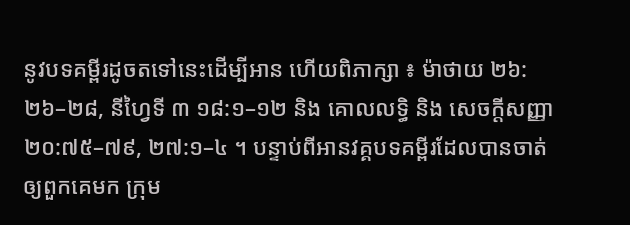នូវបទគម្ពីរដូចតទៅនេះដើម្បីអាន ហើយពិភាក្សា ៖ ម៉ាថាយ ២៦:២៦–២៨, នីហ្វៃទី ៣ ១៨:១–១២ និង គោលលទ្ធិ និង សេចក្ដីសញ្ញា ២០:៧៥–៧៩, ២៧:១–៤ ។ បន្ទាប់ពីអានវគ្គបទគម្ពីរដែលបានចាត់ឲ្យពួកគេមក ក្រុម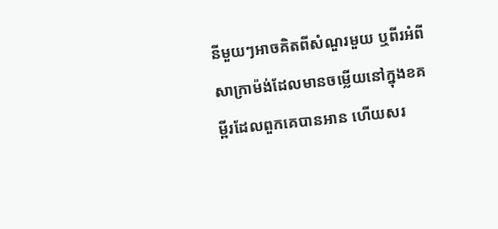នីមួយៗអាចគិតពីសំណួរមួយ ឬពីរអំពីសាក្រាម៉ង់ដែលមានចម្លើយនៅក្នុងខគម្ពីរដែលពួកគេបានអាន ហើយសរ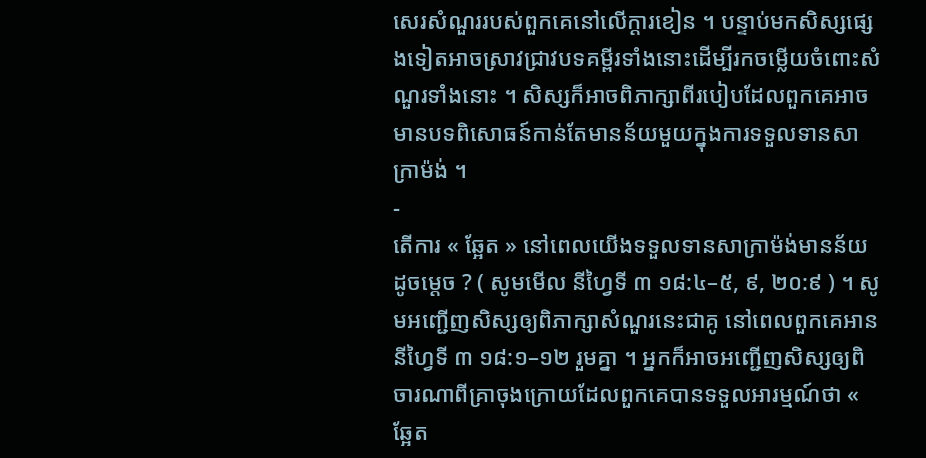សេរសំណួររបស់ពួកគេនៅលើក្ដារខៀន ។ បន្ទាប់មកសិស្សផ្សេងទៀតអាចស្រាវជ្រាវបទគម្ពីរទាំងនោះដើម្បីរកចម្លើយចំពោះសំណួរទាំងនោះ ។ សិស្សក៏អាចពិភាក្សាពីរបៀបដែលពួកគេអាចមានបទពិសោធន៍កាន់តែមានន័យមួយក្នុងការទទួលទានសាក្រាម៉ង់ ។
-
តើការ « ឆ្អែត » នៅពេលយើងទទួលទានសាក្រាម៉ង់មានន័យដូចម្ដេច ? ( សូមមើល នីហ្វៃទី ៣ ១៨:៤–៥, ៩, ២០:៩ ) ។ សូមអញ្ជើញសិស្សឲ្យពិភាក្សាសំណួរនេះជាគូ នៅពេលពួកគេអាន នីហ្វៃទី ៣ ១៨:១–១២ រួមគ្នា ។ អ្នកក៏អាចអញ្ជើញសិស្សឲ្យពិចារណាពីគ្រាចុងក្រោយដែលពួកគេបានទទួលអារម្មណ៍ថា « ឆ្អែត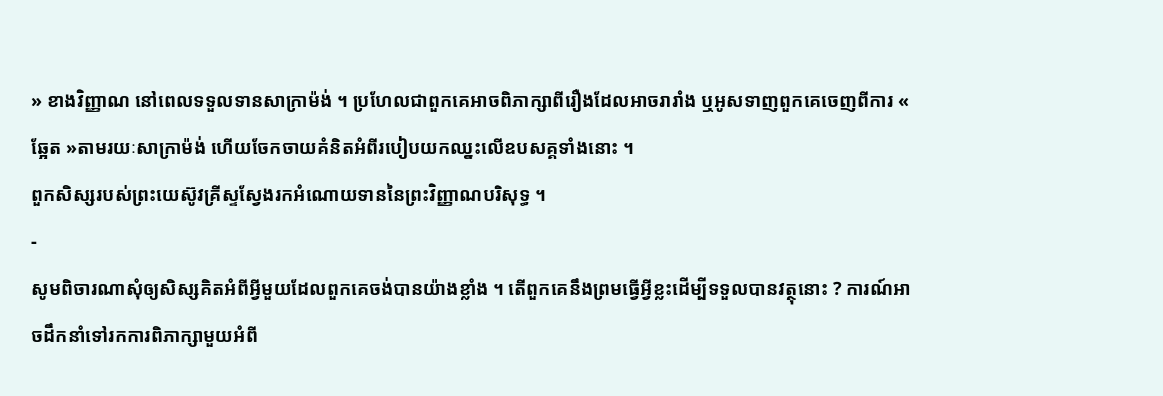» ខាងវិញ្ញាណ នៅពេលទទួលទានសាក្រាម៉ង់ ។ ប្រហែលជាពួកគេអាចពិភាក្សាពីរឿងដែលអាចរារាំង ឬអូសទាញពួកគេចេញពីការ « ឆ្អែត »តាមរយៈសាក្រាម៉ង់ ហើយចែកចាយគំនិតអំពីរបៀបយកឈ្នះលើឧបសគ្គទាំងនោះ ។
ពួកសិស្សរបស់ព្រះយេស៊ូវគ្រីស្ទស្វែងរកអំណោយទាននៃព្រះវិញ្ញាណបរិសុទ្ធ ។
-
សូមពិចារណាសុំឲ្យសិស្សគិតអំពីអ្វីមួយដែលពួកគេចង់បានយ៉ាងខ្លាំង ។ តើពួកគេនឹងព្រមធ្វើអ្វីខ្លះដើម្បីទទួលបានវត្ថុនោះ ? ការណ៍អាចដឹកនាំទៅរកការពិភាក្សាមួយអំពី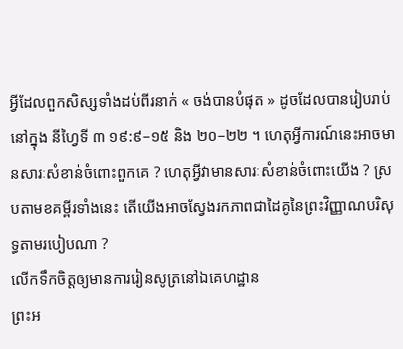អ្វីដែលពួកសិស្សទាំងដប់ពីរនាក់ « ចង់បានបំផុត » ដូចដែលបានរៀបរាប់នៅក្នុង នីហ្វៃទី ៣ ១៩:៩–១៥ និង ២០–២២ ។ ហេតុអ្វីការណ៍នេះអាចមានសារៈសំខាន់ចំពោះពួកគេ ? ហេតុអ្វីវាមានសារៈសំខាន់ចំពោះយើង ? ស្របតាមខគម្ពីរទាំងនេះ តើយើងអាចស្វែងរកភាពជាដៃគូនៃព្រះវិញ្ញាណបរិសុទ្ធតាមរបៀបណា ?
លើកទឹកចិត្តឲ្យមានការរៀនសូត្រនៅឯគេហដ្ឋាន
ព្រះអ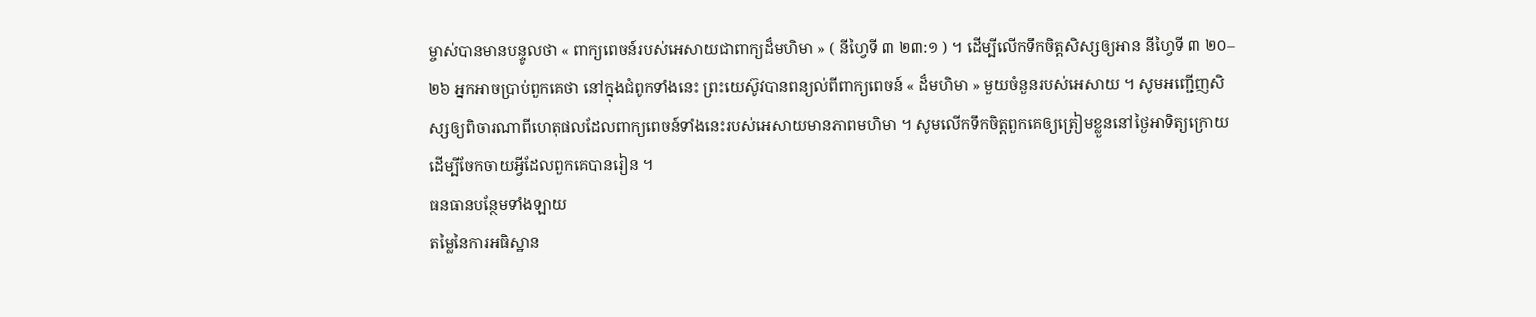ម្ចាស់បានមានបន្ទូលថា « ពាក្យពេចន៍របស់អេសាយជាពាក្យដ៏មហិមា » ( នីហ្វៃទី ៣ ២៣:១ ) ។ ដើម្បីលើកទឹកចិត្តសិស្សឲ្យអាន នីហ្វៃទី ៣ ២០–២៦ អ្នកអាចប្រាប់ពួកគេថា នៅក្នុងជំពូកទាំងនេះ ព្រះយេស៊ូវបានពន្យល់ពីពាក្យពេចន៍ « ដ៏មហិមា » មួយចំនួនរបស់អេសាយ ។ សូមអញ្ជើញសិស្សឲ្យពិចារណាពីហេតុផលដែលពាក្យពេចន៍ទាំងនេះរបស់អេសាយមានភាពមហិមា ។ សូមលើកទឹកចិត្តពួកគេឲ្យត្រៀមខ្លួននៅថ្ងៃអាទិត្យក្រោយដើម្បីចែកចាយអ្វីដែលពួកគេបានរៀន ។
ធនធានបន្ថែមទាំងឡាយ
តម្លៃនៃការអធិស្ឋាន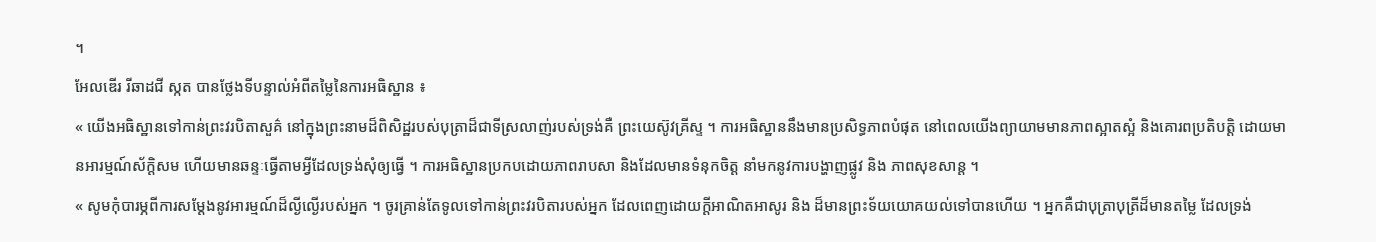។
អែលឌើរ រីឆាដជី ស្កត បានថ្លែងទីបន្ទាល់អំពីតម្លៃនៃការអធិស្ឋាន ៖
« យើងអធិស្ឋានទៅកាន់ព្រះវរបិតាសួគ៌ នៅក្នុងព្រះនាមដ៏ពិសិដ្ឋរបស់បុត្រាដ៏ជាទីស្រលាញ់របស់ទ្រង់គឺ ព្រះយេស៊ូវគ្រីស្ទ ។ ការអធិស្ឋាននឹងមានប្រសិទ្ធភាពបំផុត នៅពេលយើងព្យាយាមមានភាពស្អាតស្អំ និងគោរពប្រតិបត្តិ ដោយមានអារម្មណ៍ស័ក្ដិសម ហើយមានឆន្ទៈធ្វើតាមអ្វីដែលទ្រង់សុំឲ្យធ្វើ ។ ការអធិស្ឋានប្រកបដោយភាពរាបសា និងដែលមានទំនុកចិត្ត នាំមកនូវការបង្ហាញផ្លូវ និង ភាពសុខសាន្ត ។
« សូមកុំបារម្ភពីការសម្ដែងនូវអារម្មណ៍ដ៏ល្ងីល្ងើរបស់អ្នក ។ ចូរគ្រាន់តែទូលទៅកាន់ព្រះវរបិតារបស់អ្នក ដែលពេញដោយក្ដីអាណិតអាសូរ និង ដ៏មានព្រះទ័យយោគយល់ទៅបានហើយ ។ អ្នកគឺជាបុត្រាបុត្រីដ៏មានតម្លៃ ដែលទ្រង់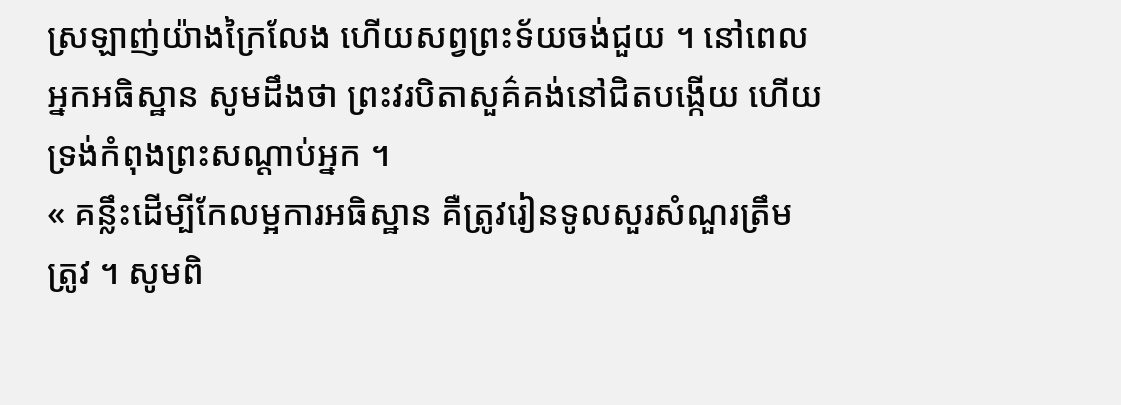ស្រឡាញ់យ៉ាងក្រៃលែង ហើយសព្វព្រះទ័យចង់ជួយ ។ នៅពេលអ្នកអធិស្ឋាន សូមដឹងថា ព្រះវរបិតាសួគ៌គង់នៅជិតបង្កើយ ហើយទ្រង់កំពុងព្រះសណ្ដាប់អ្នក ។
« គន្លឹះដើម្បីកែលម្អការអធិស្ឋាន គឺត្រូវរៀនទូលសួរសំណួរត្រឹមត្រូវ ។ សូមពិ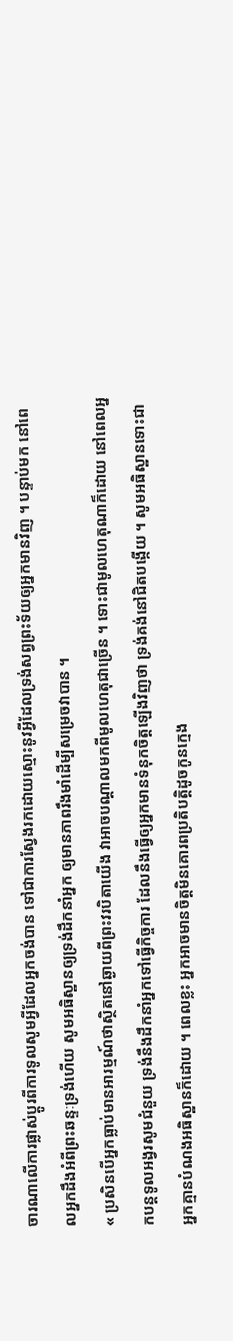ចារណាលើការផ្លាស់ប្ដូរពីការទូលសូមអ្វីដែលអ្នកចង់បាន ទៅជាការស្វែងរកដោយស្មោះនូវអ្វីដែលទ្រង់សព្វព្រះទ័យឲ្យអ្នកមានវិញ ។ បន្ទាប់មក នៅពេលអ្នកដឹងអំពីព្រះឆន្ទៈទ្រង់ហើយ សូមអធិស្ឋានឲ្យទ្រង់ដឹកនាំអ្នក ឲ្យមានភាពរឹងមាំដើម្បីសម្រេចវាបាន ។
« ប្រសិនបើអ្នកធ្លាប់មានអារម្មណ៍ថាស្ថិតនៅឆ្ងាយពីព្រះវរបិតាយើង វាអាចបណ្ដាលមកពីមូលហេតុជាច្រើន ។ ទោះជាមូលហេតុណាក៏ដោយ នៅពេលអ្នកបន្តទូលអង្វរសូមជំនួយ ទ្រង់នឹងដឹកនាំអ្នកទៅធ្វើកិច្ចការ ដែលនឹងធ្វើឲ្យអ្នកមានទំនុកចិត្តឡើងវិញថា ទ្រង់គង់នៅជិតបង្កើយ ។ សូមអធិស្ឋានទោះជាអ្នកគ្មានបំណងអធិស្ឋានក៏ដោយ ។ ពេលខ្លះ អ្នកអាចមានចិត្តមិនគោរពប្រតិបត្តិដូចកូនក្មេង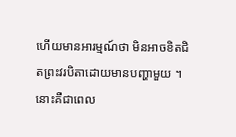ហើយមានអារម្មណ៍ថា មិនអាចខិតជិតព្រះវរបិតាដោយមានបញ្ហាមួយ ។ នោះគឺជាពេល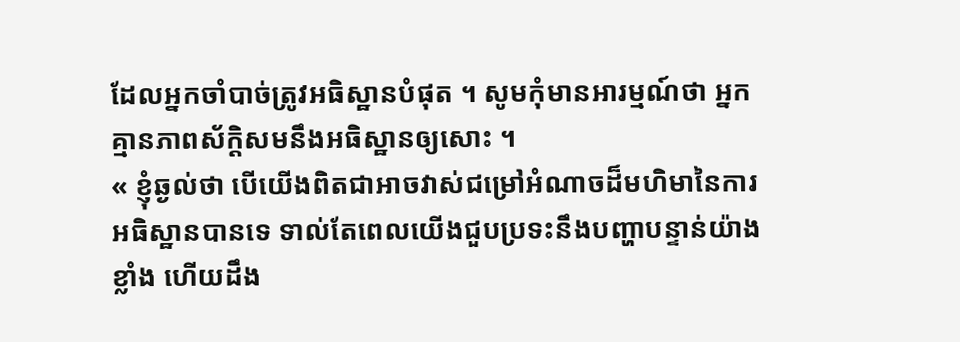ដែលអ្នកចាំបាច់ត្រូវអធិស្ឋានបំផុត ។ សូមកុំមានអារម្មណ៍ថា អ្នកគ្មានភាពស័ក្ដិសមនឹងអធិស្ឋានឲ្យសោះ ។
« ខ្ញុំឆ្ងល់ថា បើយើងពិតជាអាចវាស់ជម្រៅអំណាចដ៏មហិមានៃការអធិស្ឋានបានទេ ទាល់តែពេលយើងជួបប្រទះនឹងបញ្ហាបន្ទាន់យ៉ាងខ្លាំង ហើយដឹង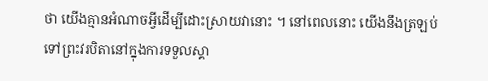ថា យើងគ្មានអំណាចអ្វីដើម្បីដោះស្រាយវានោះ ។ នៅពេលនោះ យើងនឹងត្រឡប់ទៅព្រះវរបិតានៅក្នុងការទទួលស្គា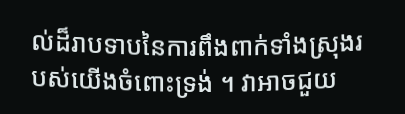ល់ដ៏រាបទាបនៃការពឹងពាក់ទាំងស្រុងរបស់យើងចំពោះទ្រង់ ។ វាអាចជួយ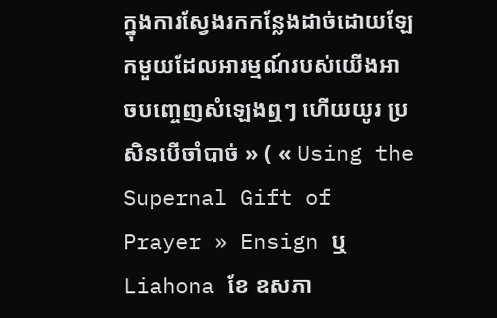ក្នុងការស្វែងរកកន្លែងដាច់ដោយឡែកមួយដែលអារម្មណ៍របស់យើងអាចបញ្ចេញសំឡេងឮៗ ហើយយូរ ប្រសិនបើចាំបាច់ » ( « Using the Supernal Gift of Prayer » Ensign ឬ Liahona ខែ ឧសភា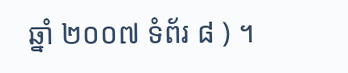ឆ្នាំ ២០០៧ ទំព័រ ៨ ) ។